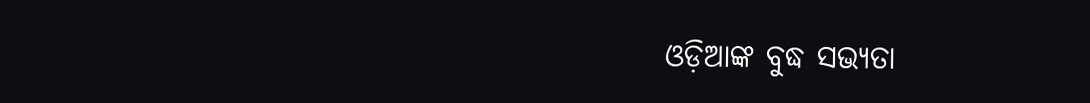ଓଡ଼ିଆଙ୍କ ବୁଦ୍ଧ ସଭ୍ୟତା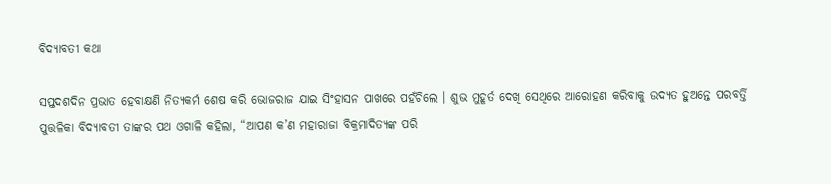ବିଦ୍ୟାବତୀ କଥା

ସପ୍ତଦଶଦିନ ପ୍ରଭାତ ହେବାକ୍ଷଣି ନିତ୍ୟକର୍ମ ଶେଷ କରି ଭୋଜରାଜ ଯାଇ ସିଂହାସନ ପାଖରେ ପହଁଚିଲେ । ଶୁଭ ମୁହୂର୍ତ ଦେଖି ସେଥିରେ ଆରୋହଣ କରିବାକୁ ଉଦ୍ୟତ ହୁଅନ୍ତେ ପରବର୍ତ୍ତି ପୁତ୍ତଳିକା ବିଦ୍ୟାବତୀ ତାଙ୍କର ପଥ ଓଗାଳି କହିଲା, “ଆପଣ କ’ଣ ମହାରାଜା ବିକ୍ରମାଦିତ୍ୟଙ୍କ ପରି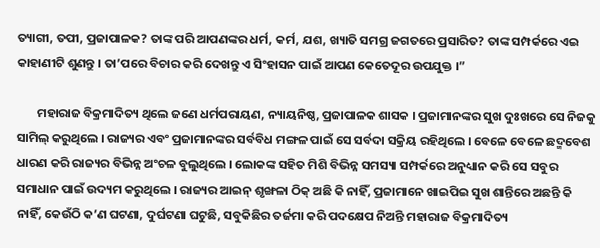ତ୍ୟାଗୀ, ତପୀ, ପ୍ରଜାପାଳକ? ତାଙ୍କ ପରି ଆପଣଙ୍କର ଧର୍ମ, କର୍ମ, ଯଶ, ଖ୍ୟାତି ସମଗ୍ର ଜଗତରେ ପ୍ରସାରିତ? ତାଙ୍କ ସମ୍ପର୍କରେ ଏଇ କାହାଣୀଟି ଶୁଣନ୍ତୁ । ତା’ପରେ ବିଚାର କରି ଦେଖନ୍ତୁ ଏ ସିଂହାସନ ପାଇଁ ଆପଣ କେତେଦୂର ଉପଯୁକ୍ତ ।”

       ମହାରାଜ ବିକ୍ରମାଦିତ୍ୟ ଥିଲେ ଜଣେ ଧର୍ମପରାୟଣ, ନ୍ୟାୟନିଷ୍ଠ, ପ୍ରଜାପାଳକ ଶାସକ । ପ୍ରଜାମାନଙ୍କର ସୁଖ ଦୁଃଖରେ ସେ ନିଜକୁ ସାମିଲ୍ କରୁଥିଲେ । ରାଜ୍ୟର ଏବଂ ପ୍ରଜାମାନଙ୍କର ସର୍ବବିଧ ମଙ୍ଗଳ ପାଇଁ ସେ ସର୍ବଦା ସକ୍ରିୟ ରହିଥିଲେ । ବେଳେ ବେଳେ ଛଦ୍ମବେଶ ଧାରଣ କରି ରାଜ୍ୟର ବିଭିନ୍ନ ଅଂଚଳ ବୁଲୁଥିଲେ । ଲୋକଙ୍କ ସହିତ ମିଶି ବିଭିନ୍ନ ସମସ୍ୟା ସମ୍ପର୍କରେ ଅନୁଧ୍ୟାନ କରି ସେ ସବୁର ସମାଧାନ ପାଇଁ ଉଦ୍ୟମ କରୁଥିଲେ । ରାଜ୍ୟର ଆଇନ୍ ଶୃଙ୍ଖଳା ଠିକ୍ ଅଛି କି ନାହିଁ, ପ୍ରଜାମାନେ ଖାଇପିଇ ସୁଖ ଶାନ୍ତିରେ ଅଛନ୍ତି କି ନାହିଁ, କେଉଁଠି କ’ଣ ଘଟଣା, ଦୁର୍ଘଟଣା ଘଟୁଛି, ସବୁକିଛିର ତର୍ଜମା କରି ପଦକ୍ଷେପ ନିଅନ୍ତି ମହାରାଜ ବିକ୍ରମାଦିତ୍ୟ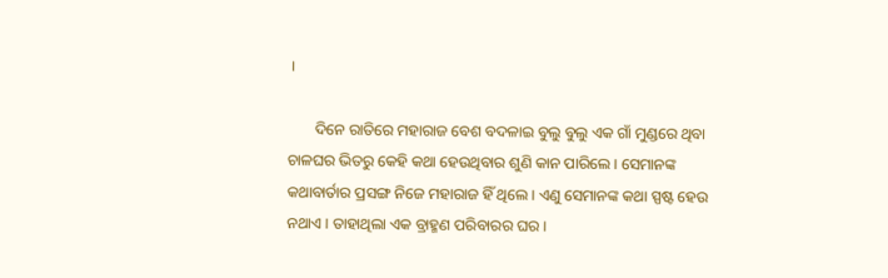।

       ଦିନେ ରାତିରେ ମହାରାଜ ବେଶ ବଦଳାଇ ବୁଲୁ ବୁଲୁ ଏକ ଗାଁ ମୁଣ୍ଡରେ ଥିବା ଚାଳଘର ଭିତରୁ କେହି କଥା ହେଉଥିବାର ଶୁଣି କାନ ପାରିଲେ । ସେମାନଙ୍କ କଥାବାର୍ତାର ପ୍ରସଙ୍ଗ ନିଜେ ମହାରାଜ ହିଁ ଥିଲେ । ଏଣୁ ସେମାନଙ୍କ କଥା ସ୍ପଷ୍ଟ ହେଉ ନଥାଏ । ତାହାଥିଲା ଏକ ବ୍ରାହ୍ମଣ ପରିବାରର ଘର ।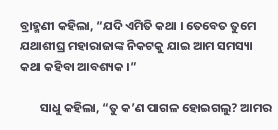ବ୍ରାହ୍ମଣୀ କହିଲା, “ଯଦି ଏମିତି କଥା । ତେବେତ ତୁମେ ଯଥାଶୀଘ୍ର ମହାରାଜାଙ୍କ ନିକଟକୁ ଯାଇ ଆମ ସମସ୍ୟା କଥା କହିବା ଆବଶ୍ୟକ ।”

       ସାଧୁ କହିଲା, “ତୁ କ’ଣ ପାଗଳ ହୋଇଗଲୁ? ଆମର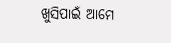ଖୁସିପାଇଁ ଆମେ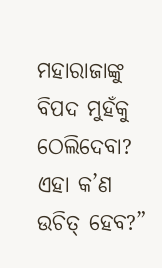ମହାରାଜାଙ୍କୁ ବିପଦ ମୁହଁକୁ ଠେଲିଦେବା? ଏହା କ’ଣ ଉଚିତ୍ ହେବ?”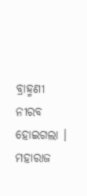ବ୍ରାହ୍ମଣୀ ନୀରବ ହୋଇଗଲା । ମହାରାଜ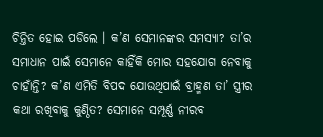ଚିନ୍ତିତ ହୋଇ ପଡିଲେ । କ’ଣ ସେମାନଙ୍କର ସମସ୍ୟା? ତା’ର ସମାଧାନ ପାଇଁ ସେମାନେ କାହିଁକି ମୋର ସହଯୋଗ ନେବାକୁ ଚାହାଁନ୍ତି? କ’ଣ ଏମିତି ବିପଦ ଯୋଉଥିପାଇଁ ବ୍ରାହ୍ମଣ ତା’ ସ୍ତ୍ରୀର କଥା ରଖିବାକୁ କୁଣ୍ଠିତ? ସେମାନେ ସମ୍ପୂର୍ଣ୍ଣ ନୀରବ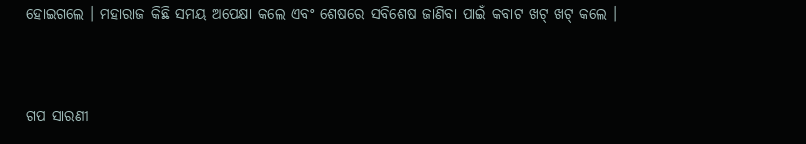ହୋଇଗଲେ । ମହାରାଜ କିଛି ସମୟ ଅପେକ୍ଷା କଲେ ଏବଂ ଶେଷରେ ସବିଶେଷ ଜାଣିବା ପାଇଁ କବାଟ ଖଟ୍ ଖଟ୍ କଲେ ।


ଗପ ସାରଣୀ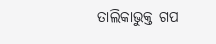ତାଲିକାଭୁକ୍ତ ଗପ